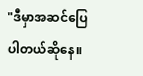"ဒီမှာအဆင်ပြေပါတယ်ဆိုနေ။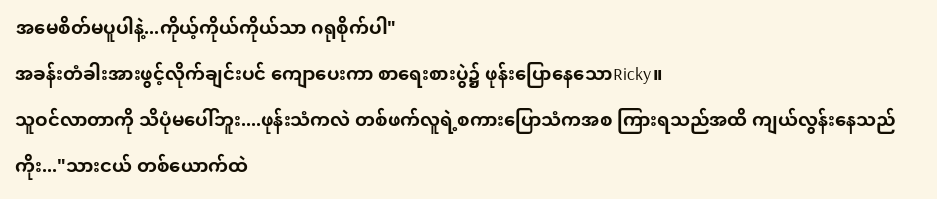အမေစိတ်မပူပါနဲ့...ကိုယ့်ကိုယ်ကိုယ်သာ ဂရုစိုက်ပါ"
အခန်းတံခါးအားဖွင့်လိုက်ချင်းပင် ကျောပေးကာ စာရေးစားပွဲ၌ ဖုန်းပြောနေသောRicky။
သူဝင်လာတာကို သိပုံမပေါ်ဘူး....ဖုန်းသံကလဲ တစ်ဖက်လူရဲ့စကားပြောသံကအစ ကြားရသည်အထိ ကျယ်လွန်းနေသည်ကိုး..."သားငယ် တစ်ယောက်ထဲ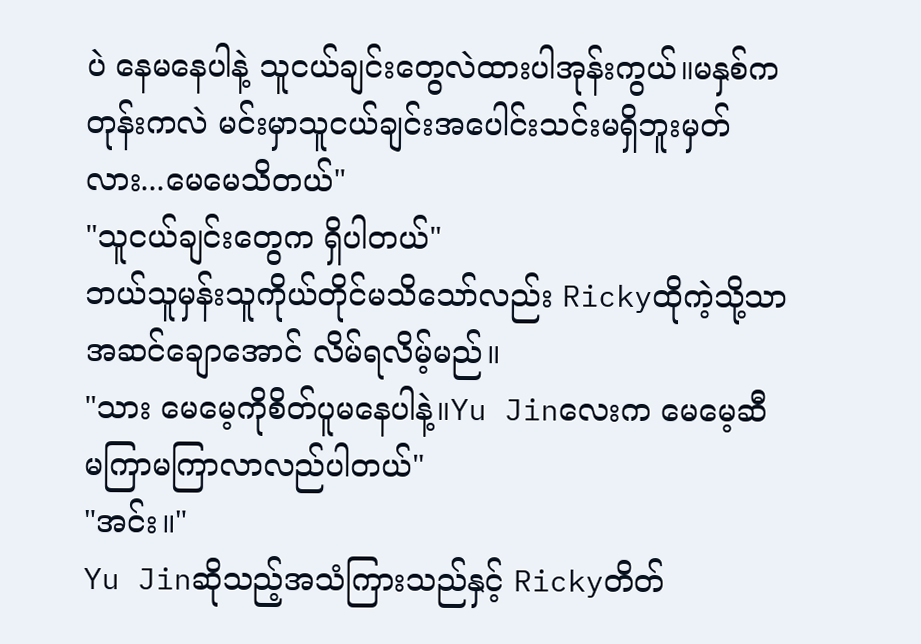ပဲ နေမနေပါနဲ့ သူငယ်ချင်းတွေလဲထားပါအုန်းကွယ်။မနှစ်ကတုန်းကလဲ မင်းမှာသူငယ်ချင်းအပေါင်းသင်းမရှိဘူးမှတ်လား...မေမေသိတယ်"
"သူငယ်ချင်းတွေက ရှိပါတယ်"
ဘယ်သူမှန်းသူကိုယ်တိုင်မသိသော်လည်း Rickyထိုကဲ့သို့သာ အဆင်ချောအောင် လိမ်ရလိမ့်မည်။
"သား မေမေ့ကိုစိတ်ပူမနေပါနဲ့။Yu Jinလေးက မေမေ့ဆီ မကြာမကြာလာလည်ပါတယ်"
"အင်း။"
Yu Jinဆိုသည့်အသံကြားသည်နှင့် Rickyတိတ်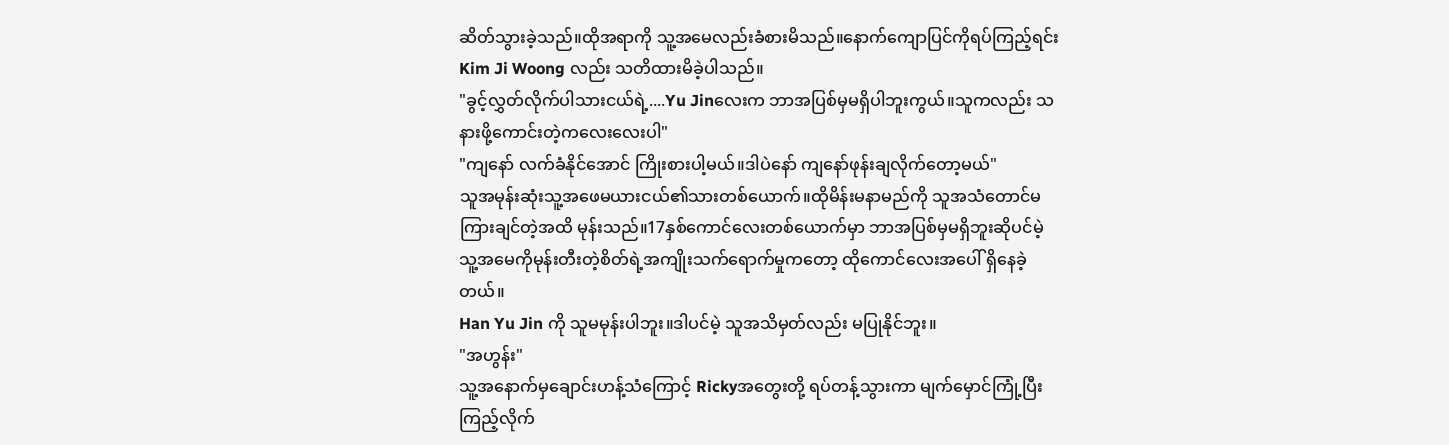ဆိတ်သွားခဲ့သည်။ထိုအရာကို သူ့အမေလည်းခံစားမိသည်။နောက်ကျောပြင်ကိုရပ်ကြည့်ရင်း Kim Ji Woong လည်း သတိထားမိခဲ့ပါသည်။
"ခွင့်လွှတ်လိုက်ပါသားငယ်ရဲ့....Yu Jinလေးက ဘာအပြစ်မှမရှိပါဘူးကွယ်။သူကလည်း သနားဖို့ကောင်းတဲ့ကလေးလေးပါ"
"ကျနော် လက်ခံနိုင်အောင် ကြိုးစားပါ့မယ်။ဒါပဲနော် ကျနော်ဖုန်းချလိုက်တော့မယ်"
သူအမုန်းဆုံးသူ့အဖေမယားငယ်၏သားတစ်ယောက်။ထိုမိန်းမနာမည်ကို သူအသံတောင်မကြားချင်တဲ့အထိ မုန်းသည်။17နှစ်ကောင်လေးတစ်ယောက်မှာ ဘာအပြစ်မှမရှိဘူးဆိုပင်မဲ့ သူ့အမေကိုမုန်းတီးတဲ့စိတ်ရဲ့အကျိုးသက်ရောက်မှုကတော့ ထိုကောင်လေးအပေါ် ရှိနေခဲ့တယ်။
Han Yu Jin ကို သူမမုန်းပါဘူး။ဒါပင်မဲ့ သူအသိမှတ်လည်း မပြုနိုင်ဘူး။
"အဟွန်း"
သူ့အနောက်မှချောင်းဟန့်သံကြောင့် Rickyအတွေးတို့ ရပ်တန့်သွားကာ မျက်မှောင်ကြုံ့ပြီး ကြည့်လိုက်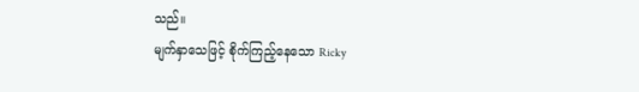သည်။
မျက်နှာသေဖြင့် စိုက်ကြည့်နေသော Ricky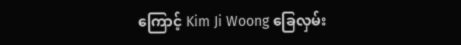ကြောင့် Kim Ji Woong ခြေလှမ်း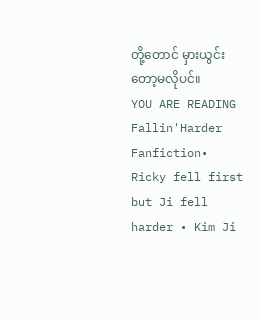တို့တောင် မှားယွင်းတော့မလိုပင်။
YOU ARE READING
Fallin'Harder
Fanfiction• Ricky fell first but Ji fell harder • Kim Ji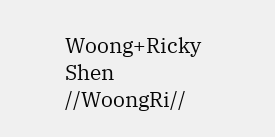Woong+Ricky Shen //WoongRi//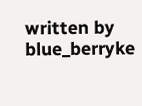written by blue_berryke